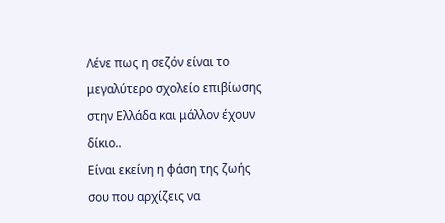Λένε πως η σεζόν είναι το μεγαλύτερο σχολείο επιβίωσης στην Ελλάδα και μάλλον έχουν δίκιο..
Είναι εκείνη η φάση της ζωής σου που αρχίζεις να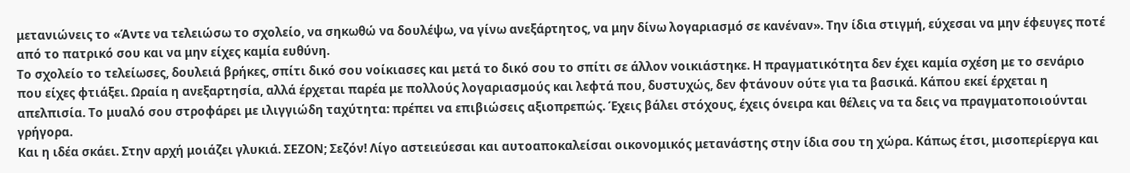μετανιώνεις το «Άντε να τελειώσω το σχολείο, να σηκωθώ να δουλέψω, να γίνω ανεξάρτητος, να μην δίνω λογαριασμό σε κανέναν». Την ίδια στιγμή, εύχεσαι να μην έφευγες ποτέ από το πατρικό σου και να μην είχες καμία ευθύνη.
Το σχολείο το τελείωσες, δουλειά βρήκες, σπίτι δικό σου νοίκιασες και μετά το δικό σου το σπίτι σε άλλον νοικιάστηκε. Η πραγματικότητα δεν έχει καμία σχέση με το σενάριο που είχες φτιάξει. Ωραία η ανεξαρτησία, αλλά έρχεται παρέα με πολλούς λογαριασμούς και λεφτά που, δυστυχώς, δεν φτάνουν ούτε για τα βασικά. Κάπου εκεί έρχεται η απελπισία. Το μυαλό σου στροφάρει με ιλιγγιώδη ταχύτητα: πρέπει να επιβιώσεις αξιοπρεπώς. Έχεις βάλει στόχους, έχεις όνειρα και θέλεις να τα δεις να πραγματοποιούνται γρήγορα.
Και η ιδέα σκάει. Στην αρχή μοιάζει γλυκιά. ΣΕΖΟΝ; Σεζόν! Λίγο αστειεύεσαι και αυτοαποκαλείσαι οικονομικός μετανάστης στην ίδια σου τη χώρα. Κάπως έτσι, μισοπερίεργα και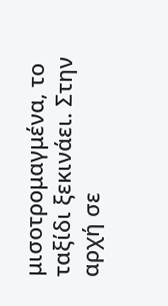μισοτρομαγμένα, το ταξίδι ξεκινάει. Στην αρχή σε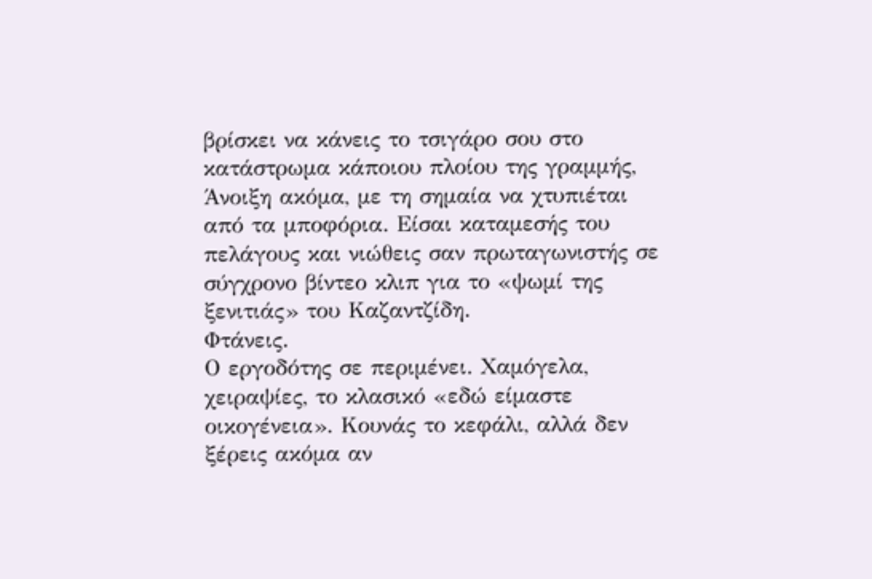βρίσκει να κάνεις το τσιγάρο σου στο κατάστρωμα κάποιου πλοίου της γραμμής, Άνοιξη ακόμα, με τη σημαία να χτυπιέται από τα μποφόρια. Είσαι καταμεσής του πελάγους και νιώθεις σαν πρωταγωνιστής σε σύγχρονο βίντεο κλιπ για το «ψωμί της ξενιτιάς» του Καζαντζίδη.
Φτάνεις.
Ο εργοδότης σε περιμένει. Χαμόγελα, χειραψίες, το κλασικό «εδώ είμαστε οικογένεια». Κουνάς το κεφάλι, αλλά δεν ξέρεις ακόμα αν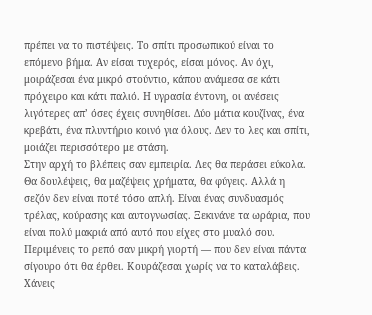πρέπει να το πιστέψεις. Το σπίτι προσωπικού είναι το επόμενο βήμα. Αν είσαι τυχερός, είσαι μόνος. Αν όχι, μοιράζεσαι ένα μικρό στούντιο, κάπου ανάμεσα σε κάτι πρόχειρο και κάτι παλιό. Η υγρασία έντονη, οι ανέσεις λιγότερες απ’ όσες έχεις συνηθίσει. Δύο μάτια κουζίνας, ένα κρεβάτι, ένα πλυντήριο κοινό για όλους. Δεν το λες και σπίτι, μοιάζει περισσότερο με στάση.
Στην αρχή το βλέπεις σαν εμπειρία. Λες θα περάσει εύκολα. Θα δουλέψεις, θα μαζέψεις χρήματα, θα φύγεις. Αλλά η σεζόν δεν είναι ποτέ τόσο απλή. Είναι ένας συνδυασμός τρέλας, κούρασης και αυτογνωσίας. Ξεκινάνε τα ωράρια, που είναι πολύ μακριά από αυτό που είχες στο μυαλό σου. Περιμένεις το ρεπό σαν μικρή γιορτή — που δεν είναι πάντα σίγουρο ότι θα έρθει. Κουράζεσαι χωρίς να το καταλάβεις. Χάνεις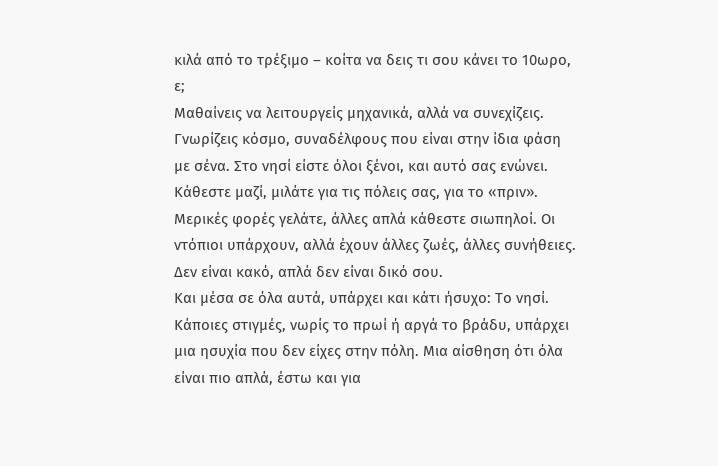κιλά από το τρέξιμο – κοίτα να δεις τι σου κάνει το 10ωρο, ε;
Μαθαίνεις να λειτουργείς μηχανικά, αλλά να συνεχίζεις. Γνωρίζεις κόσμο, συναδέλφους που είναι στην ίδια φάση με σένα. Στο νησί είστε όλοι ξένοι, και αυτό σας ενώνει. Κάθεστε μαζί, μιλάτε για τις πόλεις σας, για το «πριν». Μερικές φορές γελάτε, άλλες απλά κάθεστε σιωπηλοί. Οι ντόπιοι υπάρχουν, αλλά έχουν άλλες ζωές, άλλες συνήθειες. Δεν είναι κακό, απλά δεν είναι δικό σου.
Και μέσα σε όλα αυτά, υπάρχει και κάτι ήσυχο: Το νησί. Κάποιες στιγμές, νωρίς το πρωί ή αργά το βράδυ, υπάρχει μια ησυχία που δεν είχες στην πόλη. Μια αίσθηση ότι όλα είναι πιο απλά, έστω και για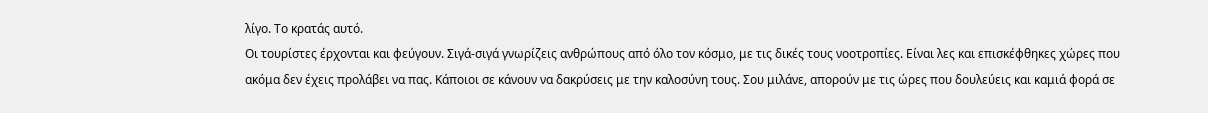λίγο. Το κρατάς αυτό.
Οι τουρίστες έρχονται και φεύγουν. Σιγά-σιγά γνωρίζεις ανθρώπους από όλο τον κόσμο, με τις δικές τους νοοτροπίες. Είναι λες και επισκέφθηκες χώρες που ακόμα δεν έχεις προλάβει να πας. Κάποιοι σε κάνουν να δακρύσεις με την καλοσύνη τους. Σου μιλάνε, απορούν με τις ώρες που δουλεύεις και καμιά φορά σε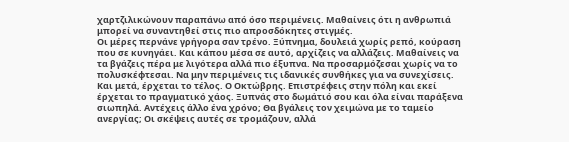χαρτζιλικώνουν παραπάνω από όσο περιμένεις. Μαθαίνεις ότι η ανθρωπιά μπορεί να συναντηθεί στις πιο απροσδόκητες στιγμές.
Οι μέρες περνάνε γρήγορα σαν τρένο. Ξύπνημα, δουλειά χωρίς ρεπό, κούραση που σε κυνηγάει. Και κάπου μέσα σε αυτό, αρχίζεις να αλλάζεις. Μαθαίνεις να τα βγάζεις πέρα με λιγότερα αλλά πιο έξυπνα. Να προσαρμόζεσαι χωρίς να το πολυσκέφτεσαι. Να μην περιμένεις τις ιδανικές συνθήκες για να συνεχίσεις.
Και μετά, έρχεται το τέλος. Ο Οκτώβρης. Επιστρέφεις στην πόλη και εκεί έρχεται το πραγματικό χάος. Ξυπνάς στο δωμάτιό σου και όλα είναι παράξενα σιωπηλά. Αντέχεις άλλο ένα χρόνο; Θα βγάλεις τον χειμώνα με το ταμείο ανεργίας; Οι σκέψεις αυτές σε τρομάζουν, αλλά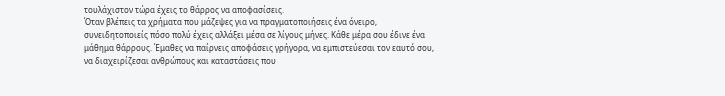τουλάχιστον τώρα έχεις το θάρρος να αποφασίσεις.
Όταν βλέπεις τα χρήματα που μάζεψες για να πραγματοποιήσεις ένα όνειρο, συνειδητοποιείς πόσο πολύ έχεις αλλάξει μέσα σε λίγους μήνες. Κάθε μέρα σου έδινε ένα μάθημα θάρρους. Έμαθες να παίρνεις αποφάσεις γρήγορα, να εμπιστεύεσαι τον εαυτό σου, να διαχειρίζεσαι ανθρώπους και καταστάσεις που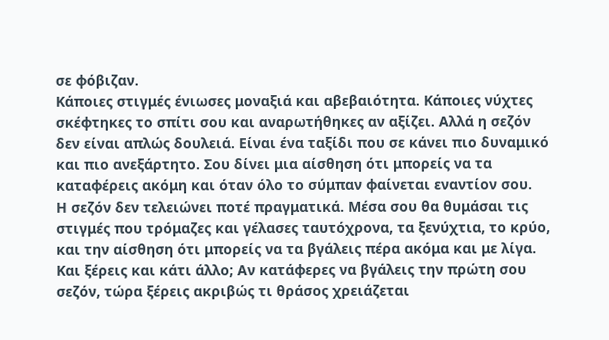σε φόβιζαν.
Κάποιες στιγμές ένιωσες μοναξιά και αβεβαιότητα. Κάποιες νύχτες σκέφτηκες το σπίτι σου και αναρωτήθηκες αν αξίζει. Αλλά η σεζόν δεν είναι απλώς δουλειά. Είναι ένα ταξίδι που σε κάνει πιο δυναμικό και πιο ανεξάρτητο. Σου δίνει μια αίσθηση ότι μπορείς να τα καταφέρεις ακόμη και όταν όλο το σύμπαν φαίνεται εναντίον σου.
Η σεζόν δεν τελειώνει ποτέ πραγματικά. Μέσα σου θα θυμάσαι τις στιγμές που τρόμαζες και γέλασες ταυτόχρονα, τα ξενύχτια, το κρύο, και την αίσθηση ότι μπορείς να τα βγάλεις πέρα ακόμα και με λίγα.
Και ξέρεις και κάτι άλλο; Αν κατάφερες να βγάλεις την πρώτη σου σεζόν, τώρα ξέρεις ακριβώς τι θράσος χρειάζεται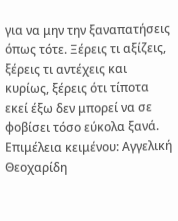για να μην την ξαναπατήσεις όπως τότε. Ξέρεις τι αξίζεις, ξέρεις τι αντέχεις και κυρίως, ξέρεις ότι τίποτα εκεί έξω δεν μπορεί να σε φοβίσει τόσο εύκολα ξανά.
Επιμέλεια κειμένου: Αγγελική Θεοχαρίδη